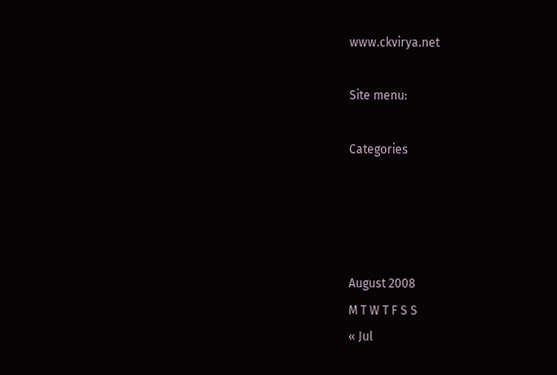www.ckvirya.net

Site menu:

Categories




August 2008
M T W T F S S
« Jul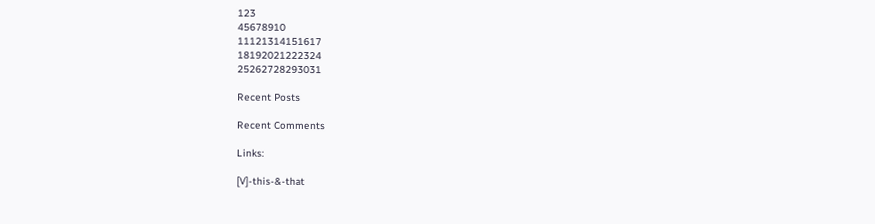123
45678910
11121314151617
18192021222324
25262728293031

Recent Posts

Recent Comments

Links:

[V]-this-&-that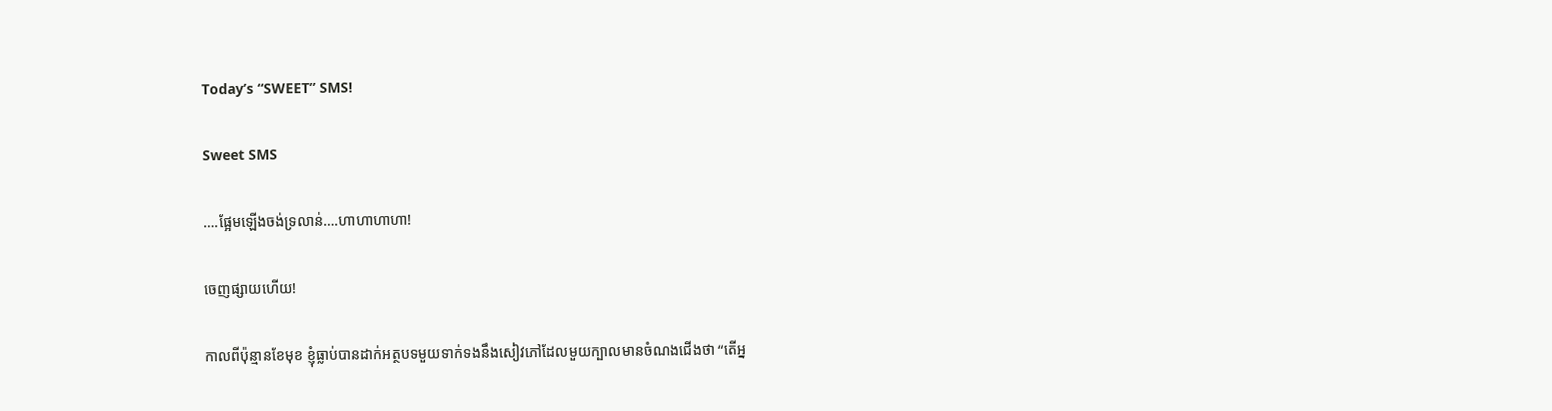Today’s “SWEET” SMS!

Sweet SMS

….ផ្អែមឡើងចង់ទ្រលាន់….ហាហាហាហា!

ចេញផ្សាយហើយ!

កាលពីប៉ុន្មានខែមុខ ខ្ញុំធ្លាប់បានដាក់អត្ថបទមួយទាក់ទងនឹងសៀវភៅដែលមួយក្បាលមានចំណងជើងថា “តើអ្ន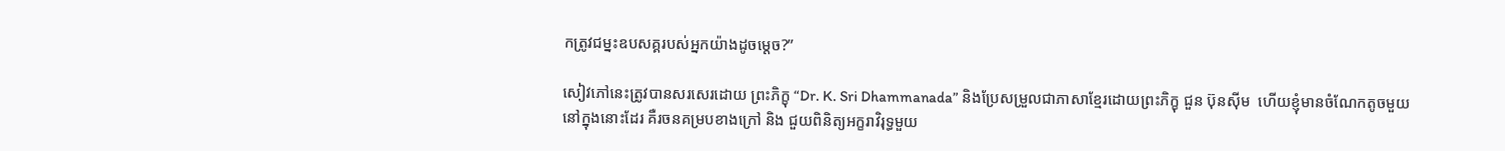កត្រូវជម្នះឧបសគ្គរបស់អ្នកយ៉ាងដូចម្តេច?”

សៀវភៅនេះត្រូវបានសរសេរដោយ ព្រះភិក្ខុ “Dr. K. Sri Dhammanada” និងប្រែសម្រួលជាភាសាខ្មែរដោយព្រះភិក្ខុ ជួន ប៊ុនស៊ីម  ហើយខ្ញុំមានចំណែកតូចមួយនៅក្នុងនោះដែរ គឺរចនគម្របខាងក្រៅ និង ជួយពិនិត្យអក្ខរាវិរុទ្ធមួយ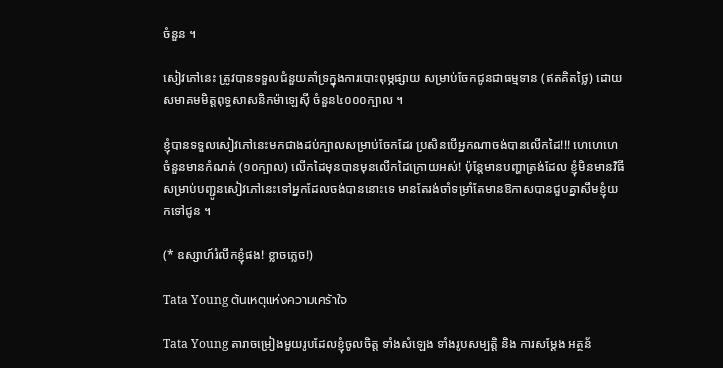ចំនួន ។

សៀវភៅនេះ ត្រូវបានទទួលជំនួយគាំទ្រក្នុងការបោះពុម្ភផ្សាយ សម្រាប់ចែកជូនជាធម្មទាន (ឥតគិតថ្លៃ) ដោយសមាគមមិត្តពុទ្ធសាសនិកម៉ាឡេស៊ី ចំនួន៤០០០ក្បាល ។

ខ្ញុំបានទទួលសៀវភៅនេះមកជាងដប់ក្បាលសម្រាប់ចែកដែរ ប្រសិនបើអ្នកណាចង់បានលើកដៃ!!! ហេហេហេ ចំនួនមានកំណត់ (១០ក្បាល) លើកដៃមុនបានមុនលើកដៃក្រោយអស់! ប៉ុន្តែមានបញ្ហាត្រង់ដែល ខ្ញុំមិនមានវិធីសម្រាប់បញ្ជូនសៀវភៅនេះទៅអ្នកដែលចង់បាននោះទេ មានតែរង់ចាំទម្រាំតែមានឱកាសបានជួបគ្នាសឹមខ្ញុំយកទៅជូន ។

(* ឧស្សាហ៍រំលឹកខ្ញុំផង! ខ្លាចភ្លេច!)

Tata Young ต้นเหตุแห่งความเศร้าใจ

Tata Young តារាចម្រៀងមួយរូបដែលខ្ញុំចូលចិត្ត ទាំងសំឡេង ទាំងរូបសម្បត្តិ និង ការសម្ដែង អត្ថន័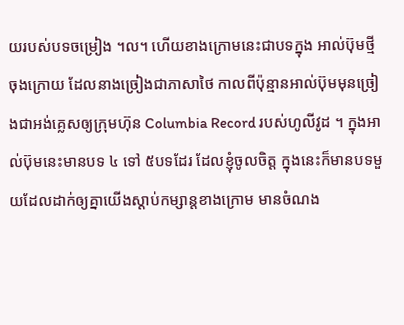យរបស់បទចម្រៀង ។ល។ ហើយខាងក្រោមនេះជាបទក្នុង អាល់ប៊ុមថ្មីចុងក្រោយ ដែលនាងច្រៀងជាភាសាថៃ កាលពីប៉ុន្មានអាល់ប៊ុមមុនច្រៀងជាអង់គ្លេសឲ្យក្រុមហ៊ុន Columbia Record របស់ហូលីវូដ ។ ក្នុងអាល់ប៊ុមនេះមានបទ ៤ ទៅ ៥បទដែរ ដែលខ្ញុំចូលចិត្ត ក្នុងនេះក៏មានបទមួយដែលដាក់ឲ្យគ្នាយើងស្តាប់កម្សាន្តខាងក្រោម មានចំណង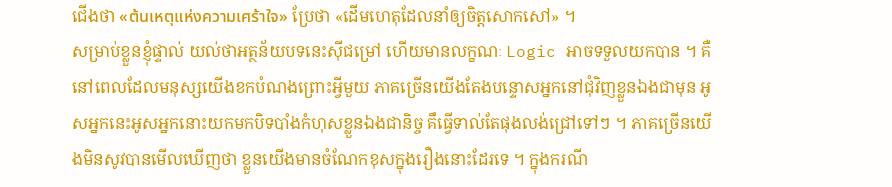ជើងថា «ต้นเหตุแห่งความเศร้าใจ» ប្រែថា «ដើមហេតុដែលនាំឲ្យចិត្តសោកសៅ» ។
សម្រាប់ខ្លួនខ្ញុំផ្ទាល់ យល់ថាអត្ថន័យបទនេះស៊ីជម្រៅ ហើយមានលក្ខណៈ Logic អាចទទួលយកបាន ។ គឺនៅពេលដែលមនុស្សយើងខកបំណងព្រោះអ្វីមួយ ភាគច្រើនយើងតែងបន្ទោសអ្នកនៅជុំវិញខ្លួនឯងជាមុន អូសអ្នកនេះអូសអ្នកនោះយកមកបិទបាំងកំហុសខ្លួនឯងជានិច្ច គឹធ្វើទាល់តែផុងលង់ជ្រៅទៅៗ ។ ភាគច្រើនយើងមិនសូវបានមើលឃើញថា ខ្លួនយើងមានចំណែកខុសក្នុងរឿងនោះដែរទេ ។ ក្នុងករណី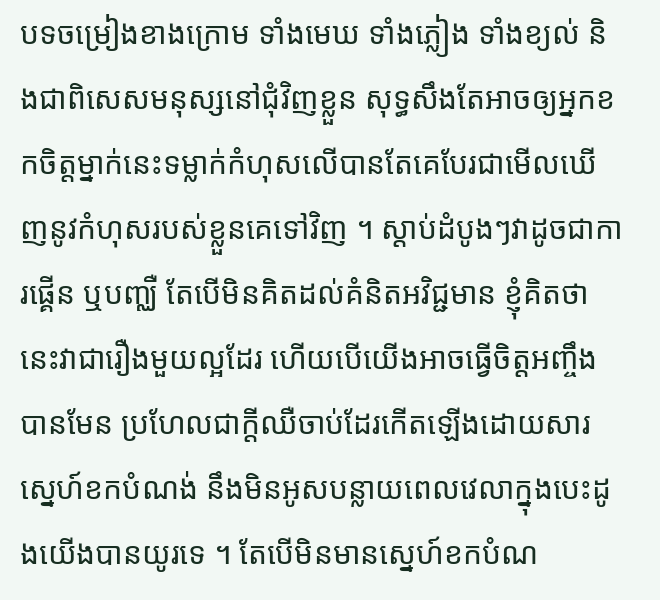បទចម្រៀងខាងក្រោម ទាំងមេឃ ទាំងភ្លៀង ទាំងខ្យល់ និងជាពិសេសមនុស្សនៅជុំវិញខ្លួន សុទ្ធសឹងតែអាចឲ្យអ្នកខកចិត្តម្នាក់នេះទម្លាក់កំហុសលើបានតែគេបែរជាមើលឃើញនូវកំហុសរបស់ខ្លួនគេទៅវិញ ។ ស្ដាប់ដំបូងៗវាដូចជាការផ្គើន ឬបញ្ឈឺ តែបើមិនគិតដល់គំនិតអវិជ្ជមាន ខ្ញុំគិតថានេះវាជារឿងមួយល្អដែរ ហើយបើយើងអាចធ្វើចិត្តអញ្ចឹងបានមែន ប្រហែលជាក្ដីឈឺចាប់ដែរកើតឡើងដោយសារស្នេហ៍ខកបំណង់ នឹងមិនអូសបន្លាយពេលវេលាក្នុងបេះដូងយើងបានយូរទេ ។ តែបើមិនមានស្នេហ៍ខកបំណ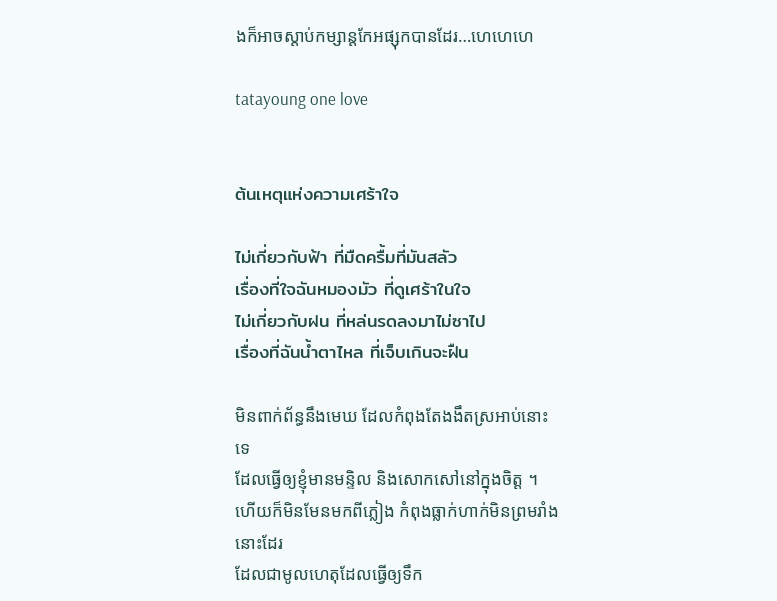ងក៏អាចស្ដាប់កម្សាន្តកែអផ្សុកបានដែរ…ហេហេហេ

tatayoung one love


ต้นเหตุแห่งความเศร้าใจ

ไม่เกี่ยวกับฟ้า ที่มืดครื้มที่มันสลัว
เรื่องที่ใจฉันหมองมัว ที่ดูเศร้าในใจ
ไม่เกี่ยวกับฝน ที่หล่นรดลงมาไม่ซาไป
เรื่องที่ฉันน้ำตาไหล ที่เจ็บเกินจะฝืน

មិនពាក់ព័ន្ធនឹងមេឃ ដែលកំពុងតែងងឹតស្រអាប់នោះទេ
ដែលធ្វើឲ្យខ្ញុំមានមន្ទិល និងសោកសៅនៅក្នុងចិត្ត ។
ហើយក៏មិនមែនមកពីភ្លៀង កំពុងធ្លាក់ហាក់មិនព្រមរាំងនោះដែរ
ដែលជាមូលហេតុដែលធ្វើឲ្យទឹក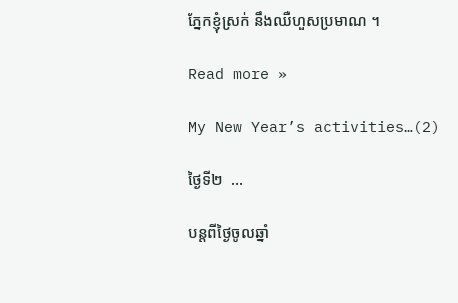ភ្នែកខ្ញុំស្រក់ នឹងឈឺហួសប្រមាណ ។

Read more »

My New Year’s activities…(2)

ថ្ងៃទី២  …

បន្តពីថ្ងៃចូលឆ្នាំ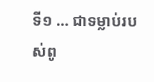ទី១ … ជាទម្លាប់របស់ពូ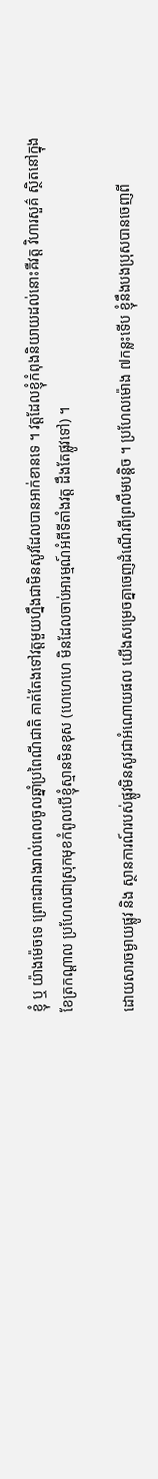ខ្ញុំ ឬ យ៉ាងម៉េចទេ ព្រោះជារាងរាល់ពេលចូលឆ្នាំប្រពៃណីជាតិ គាត់តែងទៅវត្តមួយហ្នឹងជាមិនសូវដែលបានអាក់ខានទេ ។ វត្តដែលខ្ញុំកំពុងនិយាយដល់នោះគឺវត្ត វិហារសួគ៌ ស្ថិតនៅក្នុងខែត្រកណ្ដាល ប្រហែលជាស្រុកមុខកំពូលបើខ្ញុំស្មានមិនខុស (ហេហេហេ មិនដែលចាប់អារម្មណ៍អំពីទីតាំងវត្ត ដឹងតែផ្លូវទៅ) ។

ដោយសារចម្ងាយផ្លូវ និង ស្ថានការណ៍របស់ផ្លូវមិនសូវជាអំណោយផល យើងសម្រេចគ្នាចេញដំណើរពីព្រលឹមបន្តិច ។ ប្រហែលម៉ោង ៧កន្លះទើប ខ្ញុំនឹងបងប្រុសបានចេញពី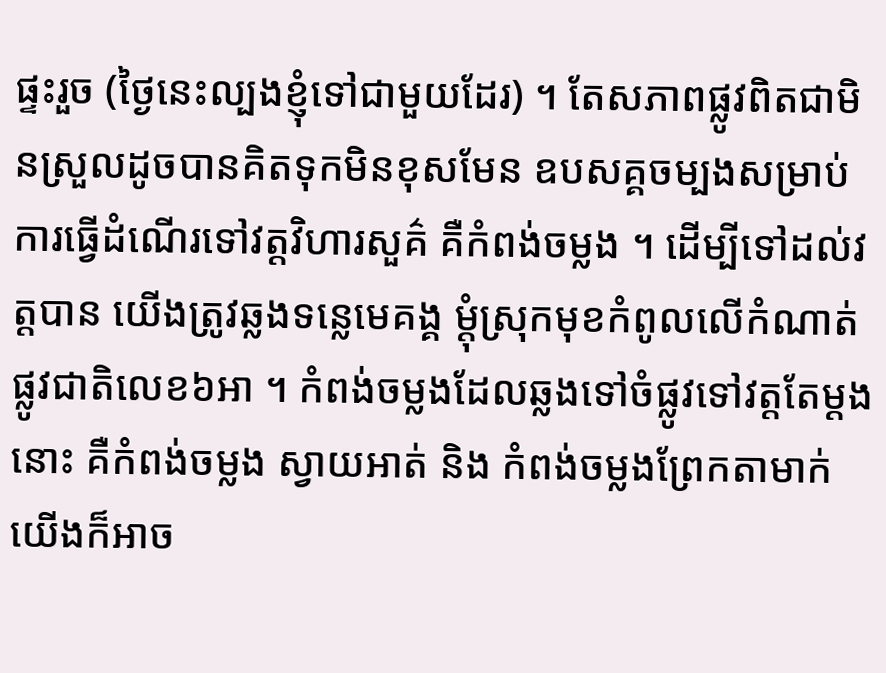ផ្ទះរួច (ថ្ងៃនេះល្បងខ្ញុំទៅជាមួយដែរ) ។ តែសភាពផ្លូវពិតជាមិនស្រួលដូចបានគិតទុកមិនខុសមែន ឧបសគ្គចម្បងសម្រាប់ការធ្វើដំណើរទៅវត្តវិហារសួគ៌ គឺកំពង់ចម្លង ។ ដើម្បីទៅដល់វត្តបាន យើងត្រូវឆ្លងទន្លេមេគង្គ ម្ដុំស្រុកមុខកំពូលលើកំណាត់ផ្លូវជាតិលេខ៦អា ។ កំពង់ចម្លងដែលឆ្លងទៅចំផ្លូវទៅវត្តតែម្ដងនោះ គឺកំពង់ចម្លង ស្វាយអាត់ និង កំពង់ចម្លងព្រែកតាមាក់ យើងក៏អាច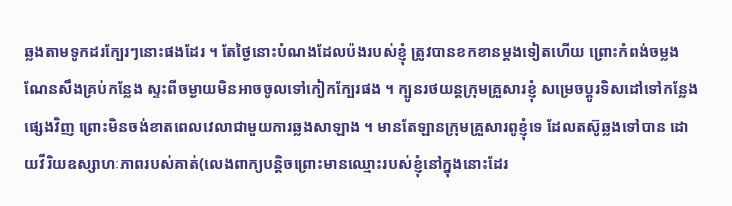ឆ្លងតាមទូកដរក្បែរៗនោះផងដែរ ។ តែថ្ងៃនោះបំណងដែលប៉ងរបស់ខ្ញុំ ត្រូវបានខកខានម្ដងទៀតហើយ ព្រោះកំពង់ចម្លងណែនសឹងគ្រប់កន្លែង ស្ទះពីចម្ងាយមិនអាចចូលទៅកៀកក្បែរផង ។ ក្បូនរថយន្តក្រុមគ្រួសារខ្ញុំ សម្រេចប្ដូរទិសដៅទៅកន្លែងផ្សេងវិញ ព្រោះមិនចង់ខាតពេលវេលាជាមួយការឆ្លងសាឡាង ។ មានតែឡានក្រុមគ្រួសារពូខ្ញុំទេ ដែលតស៊ូឆ្លងទៅបាន ដោយវីរិយឧស្សាហៈភាពរបស់គាត់(លេងពាក្យបន្តិចព្រោះមានឈ្មោះរបស់ខ្ញុំនៅក្នុងនោះដែរ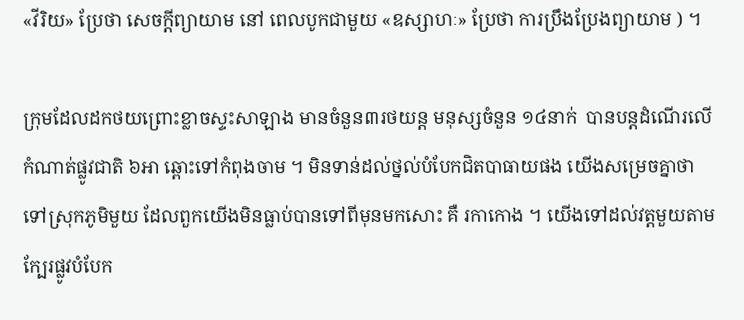«វីរិយ» ប្រែថា សេចក្ដីព្យាយាម នៅ ពេលបូកជាមួយ «ឧស្សាហៈ» ប្រែថា ការប្រឹងប្រែងព្យាយាម ) ។

ក្រុមដែលដកថយព្រោះខ្លាចស្ទះសាឡាង មានចំនួន៣រថយន្ត មនុស្សចំនួន ១៤នាក់  បានបន្តដំណើរលើកំណាត់ផ្លូវជាតិ ៦អា ឆ្ពោះទៅកំពុងចាម ។ មិនទាន់ដល់ថ្នល់បំបែកជិតបាធាយផង យើងសម្រេចគ្នាថាទៅស្រុកភូមិមួយ ដែលពួកយើងមិនធ្លាប់បានទៅពីមុនមកសោះ គឺ រកាកោង ។ យើងទៅដល់វត្តមួយតាម ក្បែរផ្លូវបំបែក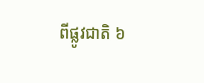ពីផ្លូវជាតិ ៦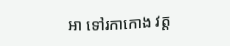អា ទៅរកាកោង វត្ត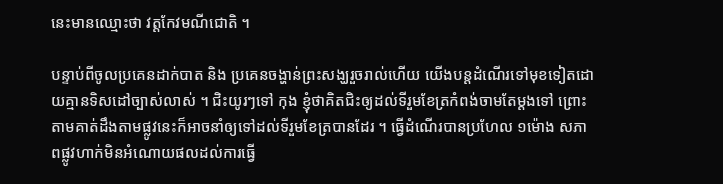នេះមានឈ្មោះថា វត្តកែវមណីជោតិ ។

បន្ទាប់ពីចូលប្រគេនដាក់បាត និង ប្រគេនចង្ហាន់ព្រះសង្ឃរួចរាល់ហើយ យើងបន្តដំណើរទៅមុខទៀតដោយគ្មានទិសដៅច្បាស់លាស់ ។ ជិះយូរៗទៅ កុង ខ្ញុំថាគិតជិះឲ្យដល់ទីរួមខែត្រកំពង់ចាមតែម្ដងទៅ ព្រោះតាមគាត់ដឹងតាមផ្លូវនេះក៏អាចនាំឲ្យទៅដល់ទីរួមខែត្របានដែរ ។ ធ្វើដំណើរបានប្រហែល ១ម៉ោង សភាពផ្លូវហាក់មិនអំណោយផលដល់ការធ្វើ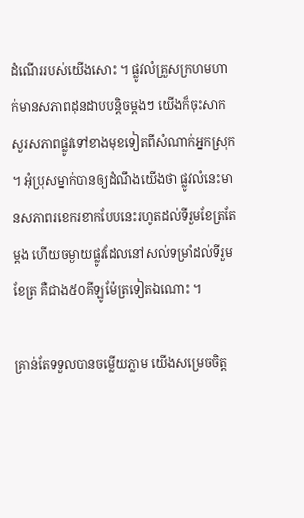ដំណើររបស់យើងសោះ ។ ផ្លូវលំគ្រួសក្រហមហាក់មានសភាពដុនដាបបន្តិចម្ដងៗ យើងក៏ចុះសាកសួរសភាពផ្លូវទៅខាងមុខទៀតពីសំណាក់អ្នកស្រុក ។ អុំប្រុសម្នាក់បានឲ្យដំណឹងយើងថា ផ្លូវលំនេះមានសភាពរខេករខាកបែបនេះរហូតដល់ទីរួមខែត្រតែម្ដង ហើយចម្ងាយផ្លូវដែលនៅសល់ទម្រាំដល់ទីរួមខែត្រ គឺជាង៥០គីឡូម៉ែត្រទៀតឯណោះ ។

គ្រាន់តែទទួលបានចម្លើយភ្លាម យើងសម្រេចចិត្ត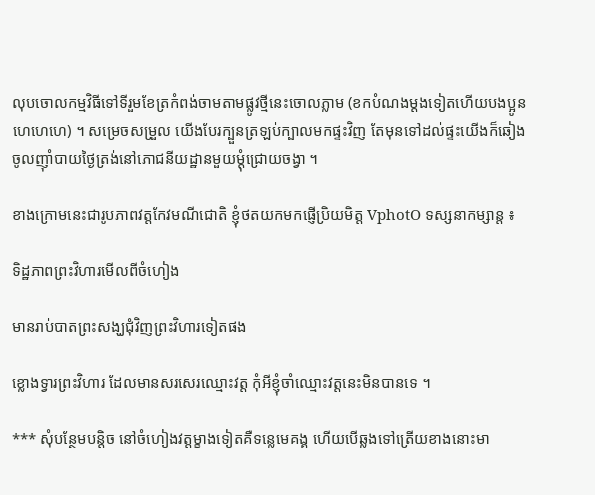លុបចោលកម្មវិធីទៅទីរួមខែត្រកំពង់ចាមតាមផ្លូវថ្មីនេះចោលភ្លាម (ខកបំណងម្ដងទៀតហើយបងប្អូន ហេហេហេ) ។ សម្រេចសម្រួល យើងបែរក្បួនត្រឡប់ក្បាលមកផ្ទះវិញ តែមុនទៅដល់ផ្ទះយើងក៏ឆៀងចូលញ៉ាំបាយថ្ងៃត្រង់នៅភោជនីយដ្ឋានមួយម្ដុំជ្រោយចង្វា ។

ខាងក្រោមនេះជារូបភាពវត្តកែវមណីជោតិ ខ្ញុំថតយកមកផ្ញើប្រិយមិត្ត VphotO ទស្សនាកម្សាន្ត ៖

ទិដ្ឋភាពព្រះវិហារមើលពីចំហៀង

មានរាប់បាតព្រះសង្ឃជុំវិញព្រះវិហារទៀតផង

ខ្លោងទ្វារព្រះវិហារ ដែលមានសរសេរឈ្មោះវត្ត កុំអីខ្ញុំចាំឈ្មោះវត្តនេះមិនបានទេ ។

*** សុំបន្ថែមបន្តិច នៅចំហៀងវត្តម្ខាងទៀតគឺទន្លេមេគង្គ ហើយបើឆ្លងទៅត្រើយខាងនោះមា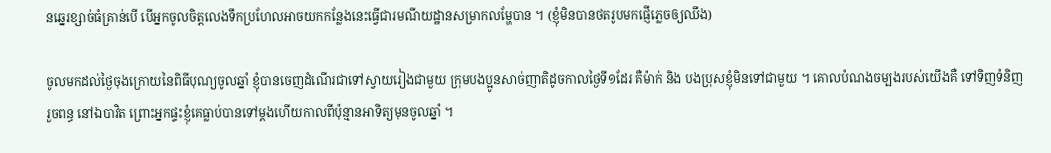នឆ្នេរខ្សាច់ធំគ្រាន់បើ បើអ្នកចូលចិត្តលេងទឹកប្រហែលអាចយកកន្លែងនេះធ្វើជារមណីយដ្ឋានសម្រាកលម្ហែបាន ។ (ខ្ញុំមិនបានថតរូបមកផ្ញើភ្លេចឲ្យឈឹង)

ចូលមកដល់ថ្ងៃចុងក្រោយនៃពិធីបុណ្យចូលឆ្នាំ ខ្ញុំបានចេញដំណើរជាទៅស្វាយរៀងជាមួយ ក្រុមបងប្អូនសាច់ញាតិដូចកាលថ្ងៃទី១ដែរ គឺម៉ាក់ និង បងប្រុសខ្ញុំមិនទៅជាមួយ ។ គោលបំណងចម្បងរបស់យើងគឺ ទៅទិញទំនិញ រួចពន្ធ នៅឯបាវិត ព្រោះអ្នកផ្ទះខ្ញុំគេធ្លាប់បានទៅម្ដងហើយកាលពីប៉ុន្មានអាទិត្យមុនចូលឆ្នាំ ។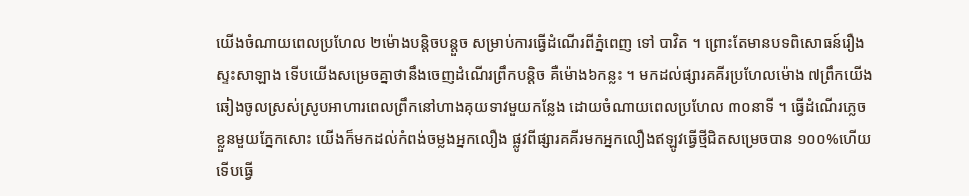យើងចំណាយពេលប្រហែល ២ម៉ោងបន្តិចបន្តួច សម្រាប់ការធ្វើដំណើរពីភ្នំពេញ ទៅ បាវិត ។ ព្រោះតែមានបទពិសោធន៍រឿងស្ទះសាឡាង ទើបយើងសម្រេចគ្នាថានឹងចេញដំណើរព្រឹកបន្តិច គឺម៉ោង៦កន្លះ ។ មកដល់ផ្សារគគីរប្រហែលម៉ោង ៧ព្រឹកយើងឆៀងចូលស្រស់ស្រូបអាហារពេលព្រឹកនៅហាងគុយទាវមួយកន្លែង ដោយចំណាយពេលប្រហែល ៣០នាទី ។ ធ្វើដំណើរភ្លេចខ្លួនមួយភ្នែកសោះ យើងក៏មកដល់កំពង់ចម្លងអ្នកលឿង ផ្លូវពីផ្សារគគីរមកអ្នកលឿងឥឡូវធ្វើថ្មីជិតសម្រេចបាន ១០០%ហើយ ទើបធ្វើ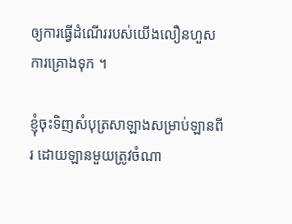ឲ្យការធ្វើដំណើររបស់យើងលឿនហួសការគ្រោងទុក ។

ខ្ញុំចុះទិញសំបុត្រសាឡាងសម្រាប់ឡានពីរ ដោយឡានមួយត្រូវចំណា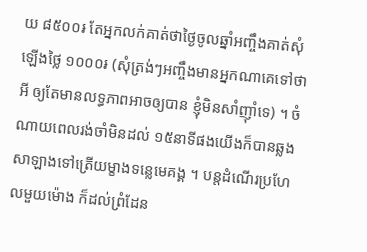យ ៨៥០០៛ តែអ្នកលក់គាត់ថាថ្ងៃចូលឆ្នាំអញ្ចឹងគាត់សុំឡើងថ្លៃ ១០០០៛ (សុំត្រង់ៗអញ្ចឹងមានអ្នកណាគេទៅថាអី ឲ្យតែមានលទ្ធភាពអាចឲ្យបាន ខ្ញុំមិនសាំញ៉ាំទេ) ។ ចំណាយពេលរង់ចាំមិនដល់ ១៥នាទីផងយើងក៏បានឆ្លងសាឡាងទៅត្រើយម្ខាងទន្លេមេគង្គ ។ បន្តដំណើរប្រហែលមួយម៉ោង ក៏ដល់ព្រំដែន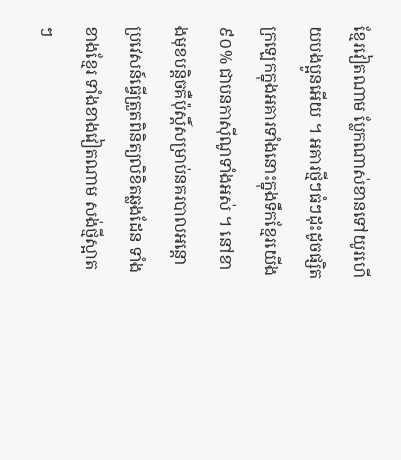ខ្មែរវៀតណាម ប្លែកណាស់ខានទៅយូរហើយបងប្អូនអើយ ។ អគារថ្មីៗធំៗដុះដូចផ្សិត ក្រឡេកក្នុងអគារទាំងនោះក្នុងទឹកខ្មែរយើង ៩០% ជាបនកាស៊ីណូទាំងអស់ ។ នៅខាងមុខបន្តិចគឺប៉ុស្តិ៍សម្រាប់នគរបាលអន្តោប្រវេសន៍ធ្វើត្រួតពិនិត្យលិខិតឆ្លងដែន ទាំងខាងខ្មែរ ទាំងខាងវៀតណាម សង់ថ្មីស្អាតៗ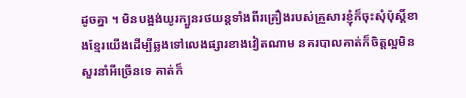ដូចគ្នា ។ មិនបង្អង់យូរក្បួនរថយន្តទាំងពីរគ្រឿងរបស់គ្រួសារខ្ញុំក៏ចុះសុំប៉ុស្តិ៍ខាងខ្មែរយើងដើម្បីឆ្លងទៅលេងផ្សារខាងវៀតណាម នគរបាលគាត់ក៏ចិត្តល្អមិនសួរនាំអីច្រើនទេ គាត់ក៏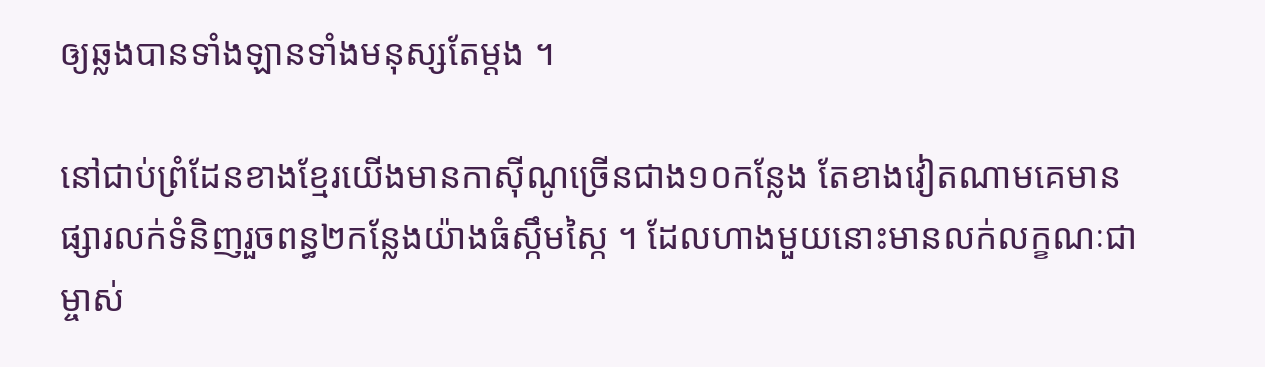ឲ្យឆ្លងបានទាំងឡានទាំងមនុស្សតែម្ដង ។

នៅជាប់ព្រំដែនខាងខ្មែរយើងមានកាស៊ីណូច្រើនជាង១០កន្លែង តែខាងវៀតណាមគេមានផ្សារលក់ទំនិញរួចពន្ធ២កន្លែងយ៉ាងធំស្កឹមស្កៃ ។ ដែលហាងមួយនោះមានលក់លក្ខណៈជាម្ចាស់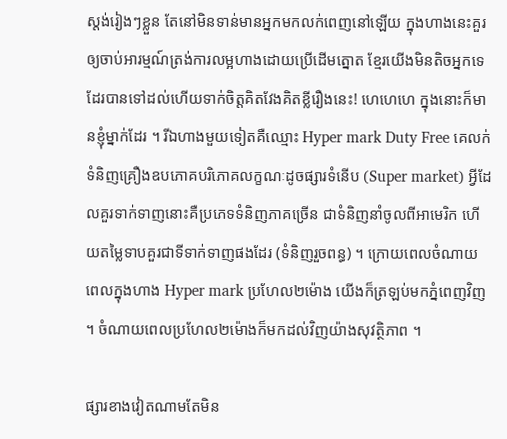ស្តង់រៀងៗខ្លួន តែនៅមិនទាន់មានអ្នកមកលក់ពេញនៅឡើយ ក្នុងហាងនេះគួរឲ្យចាប់អារម្មណ៍ត្រង់ការលម្អហាងដោយប្រើដើមត្នោត ខ្មែរយើងមិនតិចអ្នកទេ ដែរបានទៅដល់ហើយទាក់ចិត្តគិតវែងគិតខ្លីរឿងនេះ! ហេហេហេ ក្នុងនោះក៏មានខ្ញុំម្នាក់ដែរ ។ រីឯហាងមួយទៀតគឺឈ្មោះ Hyper mark Duty Free គេលក់ទំនិញគ្រឿងឧបភោគបរិភោគលក្ខណៈដូចផ្សារទំនើប (Super market) អ្វីដែលគួរទាក់ទាញនោះគឺប្រភេទទំនិញភាគច្រើន ជាទំនិញនាំចូលពីអាមេរិក ហើយតម្លៃទាបគួរជាទីទាក់ទាញផងដែរ (ទំនិញរួចពន្ធ) ។ ក្រោយពេលចំណាយពេលក្នុងហាង Hyper mark ប្រហែល២ម៉ោង យើងក៏ត្រឡប់មកភ្នំពេញវិញ ។ ចំណាយពេលប្រហែល២ម៉ោងក៏មកដល់វិញយ៉ាងសុវត្ថិភាព ។

ផ្សារខាងវៀតណាមតែមិន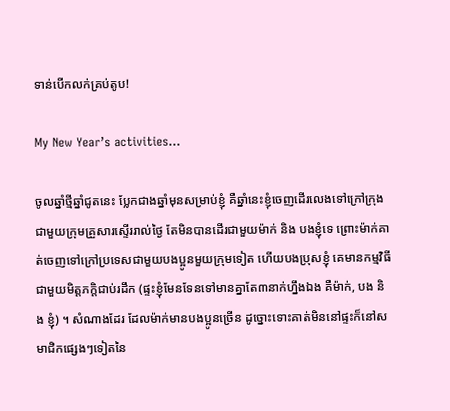ទាន់បើកលក់គ្រប់តូប!

My New Year’s activities…

ចូលឆ្នាំថ្មីឆ្នាំជូតនេះ ប្លែកជាងឆ្នាំមុនសម្រាប់ខ្ញុំ គឺឆ្នាំនេះខ្ញុំចេញដើរលេងទៅក្រៅក្រុងជាមួយក្រុមគ្រួសារស្ទើររាល់ថ្ងៃ តែមិនបានដើរជាមួយម៉ាក់ និង បងខ្ញុំទេ ព្រោះម៉ាក់គាត់ចេញទៅក្រៅប្រទេសជាមួយបងប្អូនមួយក្រុមទៀត ហើយបងប្រុសខ្ញុំ គេមានកម្មវិធីជាមួយមិត្តភក្តិជាប់រដឹក (ផ្ទះខ្ញុំមែនទែនទៅមានគ្នាតែ៣នាក់ហ្នឹងឯង គឺម៉ាក់, បង និង ខ្ញុំ) ។ សំណាងដែរ ដែលម៉ាក់មានបងប្អូនច្រើន ដូច្នោះទោះគាត់មិននៅផ្ទះក៏នៅសមាជិកផ្សេងៗទៀតនៃ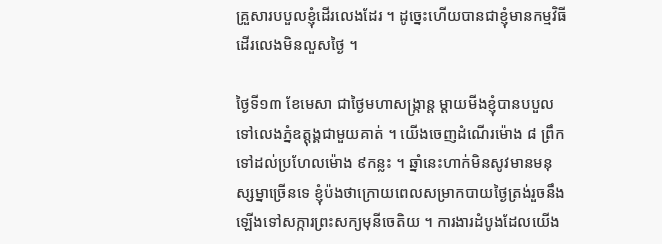គ្រួសារបបួលខ្ញុំដើរលេងដែរ ។ ដូច្នេះហើយបានជាខ្ញុំមានកម្មវិធីដើរលេងមិនលួសថ្ងៃ ។

ថ្ងៃទី១៣ ខែមេសា ជាថ្ងៃមហាសង្ក្រាន្ត ម្ដាយមីងខ្ញុំបានបបួលទៅលេងភ្នំឧត្តុង្គជាមួយគាត់ ។ យើងចេញដំណើរម៉ោង ៨ ព្រឹក ទៅដល់ប្រហែលម៉ោង ៩កន្លះ ។ ឆ្នាំនេះហាក់មិនសូវមានមនុស្សម្នាច្រើនទេ ខ្ញុំប៉ងថាក្រោយពេលសម្រាកបាយថ្ងៃត្រង់រួចនឹងឡើងទៅសក្ការព្រះសក្យមុនីចេតិយ ។ ការងារដំបូងដែលយើង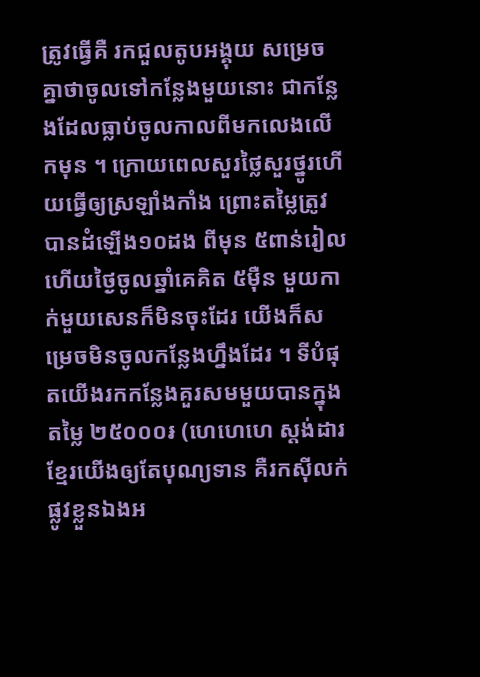ត្រូវធ្វើគឺ រកជួលតូបអង្គុយ សម្រេចគ្នាថាចូលទៅកន្លែងមួយនោះ ជាកន្លែងដែលធ្លាប់ចូលកាលពីមកលេងលើកមុន ។ ក្រោយពេលសួរថ្លៃសួរថ្នូរហើយធ្វើឲ្យស្រឡាំងកាំង ព្រោះតម្លៃត្រូវបានដំឡើង១០ដង ពីមុន ៥ពាន់រៀល ហើយថ្ងៃចូលឆ្នាំគេគិត ៥ម៉ឺន មួយកាក់មួយសេនក៏មិនចុះដែរ យើងក៏សម្រេចមិនចូលកន្លែងហ្នឹងដែរ ។ ទីបំផុតយើងរកកន្លែងគួរសមមួយបានក្នុងតម្លៃ ២៥០០០៛ (ហេហេហេ ស្តង់ដារខ្មែរយើងឲ្យតែបុណ្យទាន គឺរកស៊ីលក់ផ្លូវខ្លួនឯងអ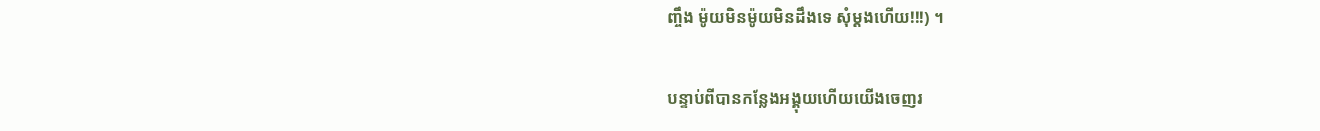ញ្ចឹង ម៉ូយមិនម៉ូយមិនដឹងទេ សុំម្ដងហើយ!!!) ។

បន្ទាប់ពីបានកន្លែងអង្គុយហើយយើងចេញរ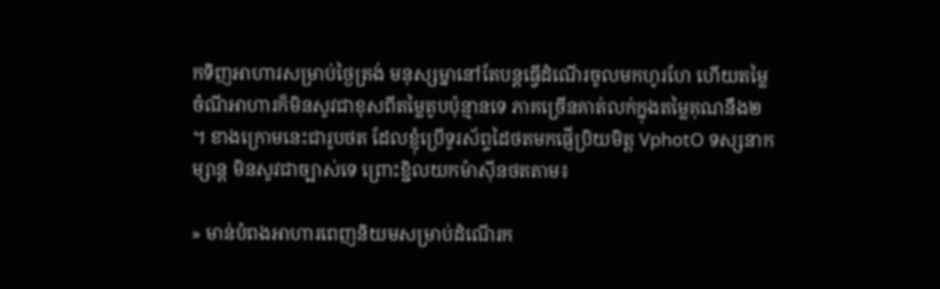កទិញអាហារសម្រាប់ថ្ងៃត្រង់ មនុស្សម្នានៅតែបន្តធ្វើដំណើរចូលមកហូរហែ ហើយតម្លៃចំណីអាហារក៏មិនសូវជាខុសពីតម្លៃតូបប៉ុន្មានទេ ភាគច្រើនគាត់លក់ក្នុងតម្លៃគុណនឹង២ ។ ខាងក្រោមនេះជារូបថត ដែលខ្ញុំប្រើទូរស័ព្ទដៃថតមកផ្ញើប្រិយមិត្ត VphotO ទស្សនាកម្សាន្ត មិនសូវជាច្បាស់ទេ ព្រោះខ្ជិលយកម៉ាស៊ីនថតតាម៖

» មាន់បំពងអាហារពេញនិយមសម្រាប់ដំណើរក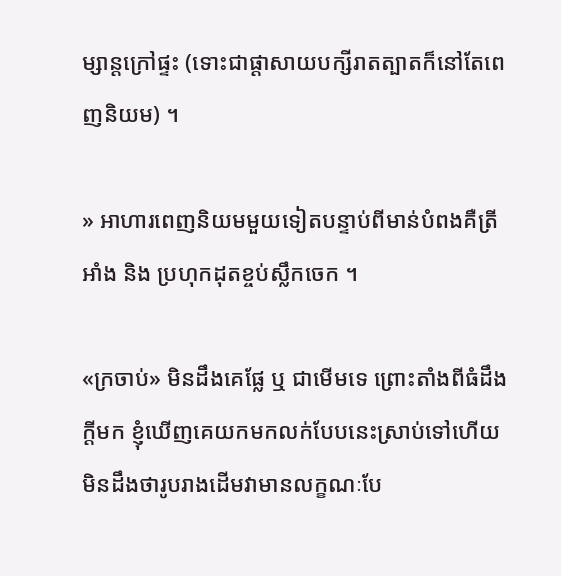ម្សាន្តក្រៅផ្ទះ (ទោះជាផ្ដាសាយបក្សីរាតត្បាតក៏នៅតែពេញនិយម) ។

» អាហារពេញនិយមមួយទៀតបន្ទាប់ពីមាន់បំពងគឺត្រីអាំង និង ប្រហុកដុតខ្ចប់ស្លឹកចេក ។

«ក្រចាប់» មិនដឹងគេផ្លែ ឬ ជាមើមទេ ព្រោះតាំងពីធំដឹងក្ដីមក ខ្ញុំឃើញគេយកមកលក់បែបនេះស្រាប់ទៅហើយ មិនដឹងថារូបរាងដើមវាមានលក្ខណៈបែ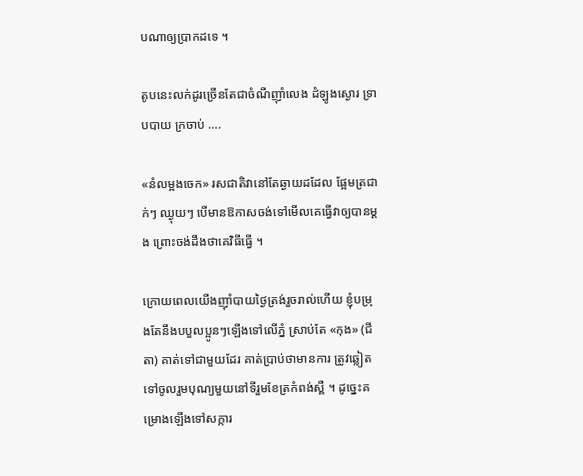បណាឲ្យប្រាកដទេ ។

តូបនេះលក់ដូរច្រើនតែជាចំណីញ៉ាំលេង ដំឡូងស្ងោរ ទ្រាបបាយ ក្រចាប់ ….

«នំលម្អងចេក» រសជាតិវានៅតែឆ្ងាយដដែល ផ្អែមត្រជាក់ៗ ឈ្ងុយៗ បើមានឱកាសចង់ទៅមើលគេធ្វើវាឲ្យបានម្ដង ព្រោះចង់ដឹងថាគេវិធីធ្វើ ។

ក្រោយពេលយើងញ៉ាំបាយថ្ងៃត្រង់រួចរាល់ហើយ ខ្ញុំបម្រុងតែនឹងបបួលប្អូនៗឡើងទៅលើភ្នំ ស្រាប់តែ «កុង» (ជីតា) គាត់ទៅជាមួយដែរ គាត់ប្រាប់ថាមានការ ត្រូវឆ្លៀតទៅចូលរួមបុណ្យមួយនៅទីរួមខែត្រកំពង់ស្ពឺ ។ ដូច្នេះគម្រោងឡើងទៅសក្ការ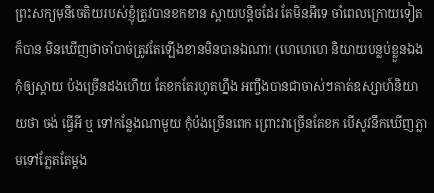ព្រះសក្យមុនីចេតិយរបស់ខ្ញុំត្រូវបានខកខាន ស្ដាយបន្តិចដែរ តែមិនអីទេ ចាំពេលក្រោយទៀតក៏បាន មិនឃើញថាចាំបាច់ត្រូវតែឡើងខានមិនបានឯណា! (ហេហេហេ និយាយបន្លប់ខ្លួនឯងកុំឲ្យស្ដាយ ប៉ងច្រើនដងហើយ តែខកតែរហូតហ្នឹង អញ្ចឹងបានជាចាស់ៗគាត់ឧស្សាហ៍និយាយថា ចង់ ធ្វើអី ឬ ទៅកន្លែងណាមួយ កុំប៉ងច្រើនពេក ព្រោះវាច្រើនតែខក បើសូវនឹកឃើញភ្លាមទៅភ្លែតតែម្ដង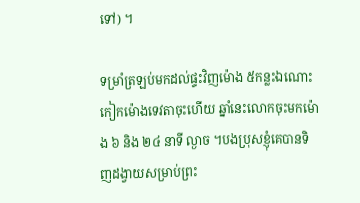ទៅ) ។

ទម្រាំត្រឡប់មកដល់ផ្ទះវិញម៉ោង ៥កន្លះឯណោះ កៀកម៉ោងទេវតាចុះហើយ ឆ្នាំនេះលោកចុះមកម៉ោង ៦ និង ២៤ នាទី ល្ងាច ។បងប្រុសខ្ញុំគេបានទិញដង្វាយសម្រាប់ព្រះ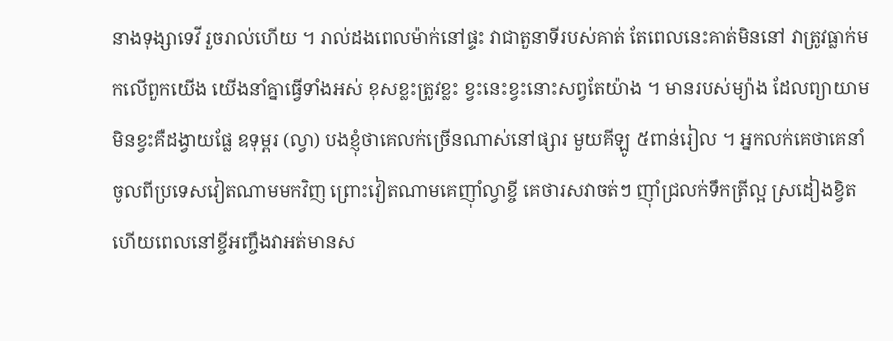នាងទុង្សាទេវី រួចរាល់ហើយ ។ រាល់ដងពេលម៉ាក់នៅផ្ទះ វាជាតួនាទីរបស់គាត់ តែពេលនេះគាត់មិននៅ វាត្រូវធ្លាក់មកលើពួកយើង យើងនាំគ្នាធ្វើទាំងអស់ ខុសខ្លះត្រូវខ្លះ ខ្វះនេះខ្វះនោះសព្វតែយ៉ាង ។ មានរបស់ម្យ៉ាង ដែលព្យាយាមមិនខ្វះគឺដង្វាយផ្លែ ឧទុម្ពរ (ល្វា) បងខ្ញុំថាគេលក់ច្រើនណាស់នៅផ្សារ មួយគីឡូ ៥ពាន់រៀល ។ អ្នកលក់គេថាគេនាំចូលពីប្រទេសវៀតណាមមកវិញ ព្រោះវៀតណាមគេញ៉ាំល្វាខ្ចី គេថារសវាចត់ៗ ញ៉ាំជ្រលក់ទឹកត្រីល្អ ស្រដៀងខ្វិត ហើយពេលនៅខ្ចីអញ្ចឹងវាអត់មានស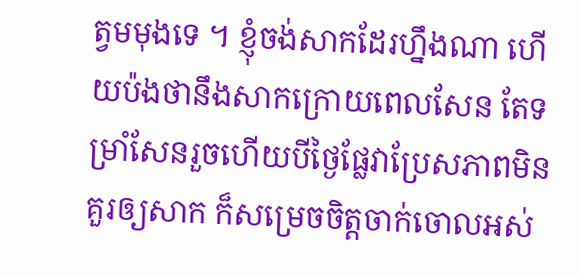ត្វមមុងទេ ។ ខ្ញុំចង់សាកដែរហ្នឹងណា ហើយប៉ងថានឹងសាកក្រោយពេលសែន តែទម្រាំសែនរួចហើយបីថ្ងៃផ្លែវាប្រែសភាពមិនគួរឲ្យសាក ក៏សម្រេចចិត្តចាក់ចោលអស់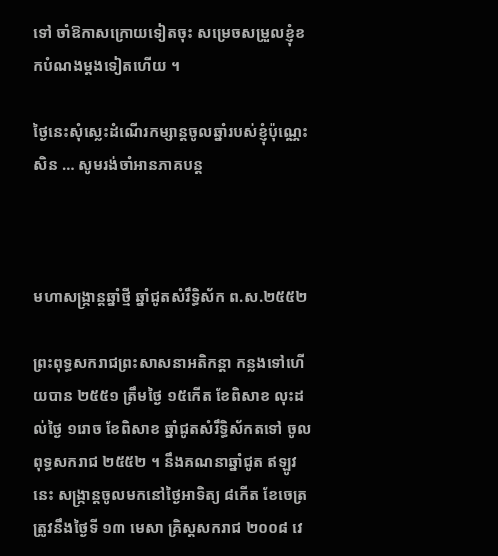ទៅ ចាំឱកាសក្រោយទៀតចុះ សម្រេចសម្រួលខ្ញុំខកបំណងម្ដងទៀតហើយ ។

ថ្ងៃនេះសុំស្លេះដំណើរកម្សាន្តចូលឆ្នាំរបស់ខ្ញុំប៉ុណ្ណេះសិន … សូមរង់ចាំអានភាគបន្ត



មហាសង្ក្រាន្តឆ្នាំថ្មី ឆ្នាំជូតសំរឹទ្ធិស័ក ព.ស.២៥៥២

ព្រះពុទ្ធសករាជព្រះសាសនាអតិកន្ដា កន្លងទៅហើយបាន ២៥៥១ ត្រឹមថ្ងៃ ១៥កើត ខែពិសាខ លុះដល់ថ្ងៃ ១រោច ខែពិសាខ ឆ្នាំជូតសំរឹទ្ធិស័កតទៅ ចូលពុទ្ធសករាជ ២៥៥២ ។ នឹងគណនាឆ្នាំជូត ឥឡូវនេះ សង្ក្រាន្តចូលមកនៅថ្ងៃអាទិត្យ ៨កើត ខែចេត្រ ត្រូវនឹងថ្ងៃទី ១៣ មេសា គ្រិស្តសករាជ ២០០៨ វេ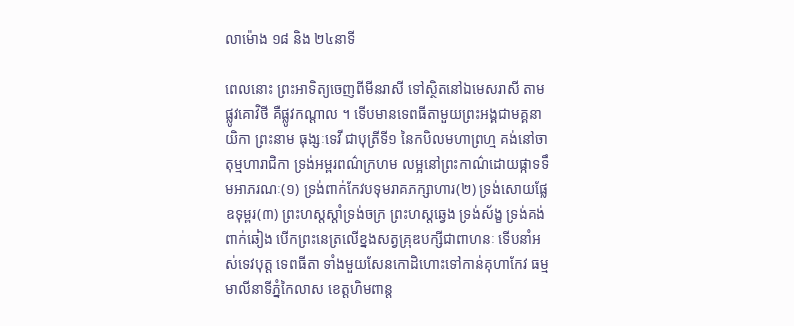លាម៉ោង ១៨ និង ២៤នាទី

ពេលនោះ ព្រះអាទិត្យចេញពីមីនរាសី ទៅស្ថិតនៅឯមេសរាសី តាមផ្លូវគោវិថី គឺផ្លូវកណ្ដាល ។ ទើបមានទេពធីតាមួយព្រះអង្គជាមគ្គនាយិកា ព្រះនាម ធុង្សៈទេវី ជាបុត្រីទី១ នៃកបិលមហាព្រហ្ម គង់នៅចាតុម្មហារាជិកា ទ្រង់អម្ពរពណ៌ក្រហម លម្អនៅព្រះកាណ៌ដោយផ្កាទទឹមអាភរណៈ(១) ទ្រង់ពាក់កែវបទុមរាគភក្សាហារ(២) ទ្រង់សោយផ្លែ ឧទុម្ពរ(៣) ព្រះហស្តស្ដាំទ្រង់ចក្រ ព្រះហស្តឆ្វេង ទ្រង់ស័ង្ខ ទ្រង់គង់ពាក់ឆៀង បើកព្រះនេត្រលើខ្នងសត្វគ្រុឌបក្សីជាពាហនៈ ទើបនាំអស់ទេវបុត្ត ទេពធីតា ទាំងមួយសែនកោដិហោះទៅកាន់គុហាកែវ ធម្មមាលីនាទីភ្នំកៃលាស ខេត្តហិមពាន្ត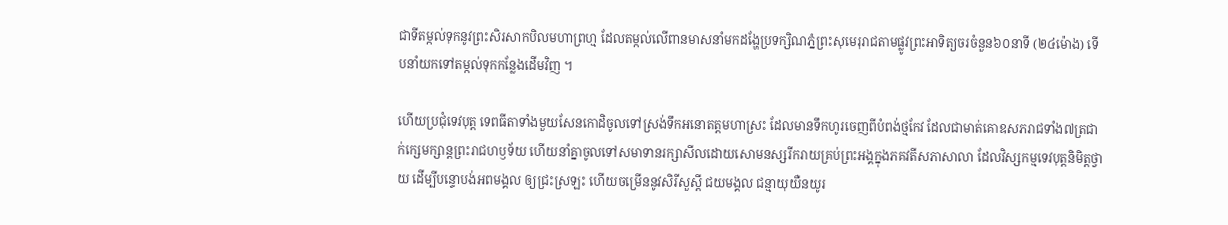ជាទីតម្កល់ទុកនូវព្រះសិរសាកបិលមហាព្រហ្ម ដែលតម្កល់លើពានមាសនាំមកដង្ហែប្រទក្សិណភ្នំព្រះសុមេរុរាជតាមផ្លូវព្រះអាទិត្យចរចំនួន៦០នាទី (២៤ម៉ោង) ទើបនាំយកទៅតម្កល់ទុកកន្លែងដើមវិញ ។

ហើយប្រជុំទេវបុត្ត ទេពធីតាទាំងមួយសែនកោដិចូលទៅស្រង់ទឹកអនោតត្តមហាស្រះ ដែលមានទឹកហូរចេញពីបំពង់ថ្មកែវ ដែលជាមាត់គោឧសភរាជទាំង៧ត្រជាក់ក្សេមក្សាន្តព្រះរាជហឫទ័យ ហើយនាំគ្នាចូលទៅសមាទានរក្សាសីលដោយសោមនស្សរីករាយគ្រប់ព្រះអង្គក្នុងភគវតីសភាសាលា ដែលវិស្សកម្មទេវបុត្តនិមិត្តថ្វាយ ដើម្បីបន្ទោបង់អពមង្គល ឲ្យជ្រះស្រឡះ ហើយចម្រើននូវសិរីសួស្ដី ជយមង្គល ជន្មាយុយឺនយូរ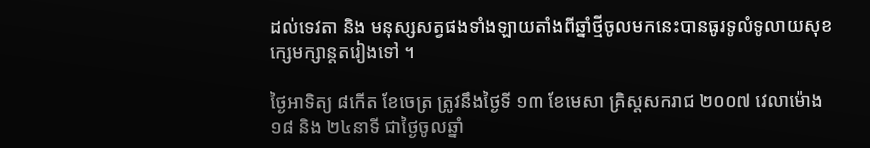ដល់ទេវតា និង មនុស្សសត្វផងទាំងឡាយតាំងពីឆ្នាំថ្មីចូលមកនេះបានធូរទូលំទូលាយសុខក្សេមក្សាន្តតរៀងទៅ ។

ថ្ងៃអាទិត្យ ៨កើត ខែចេត្រ ត្រូវនឹងថ្ងៃទី ១៣ ខែមេសា គ្រិស្តសករាជ ២០០៧ វេលាម៉ោង ១៨ និង ២៤នាទី ជាថ្ងៃចូលឆ្នាំ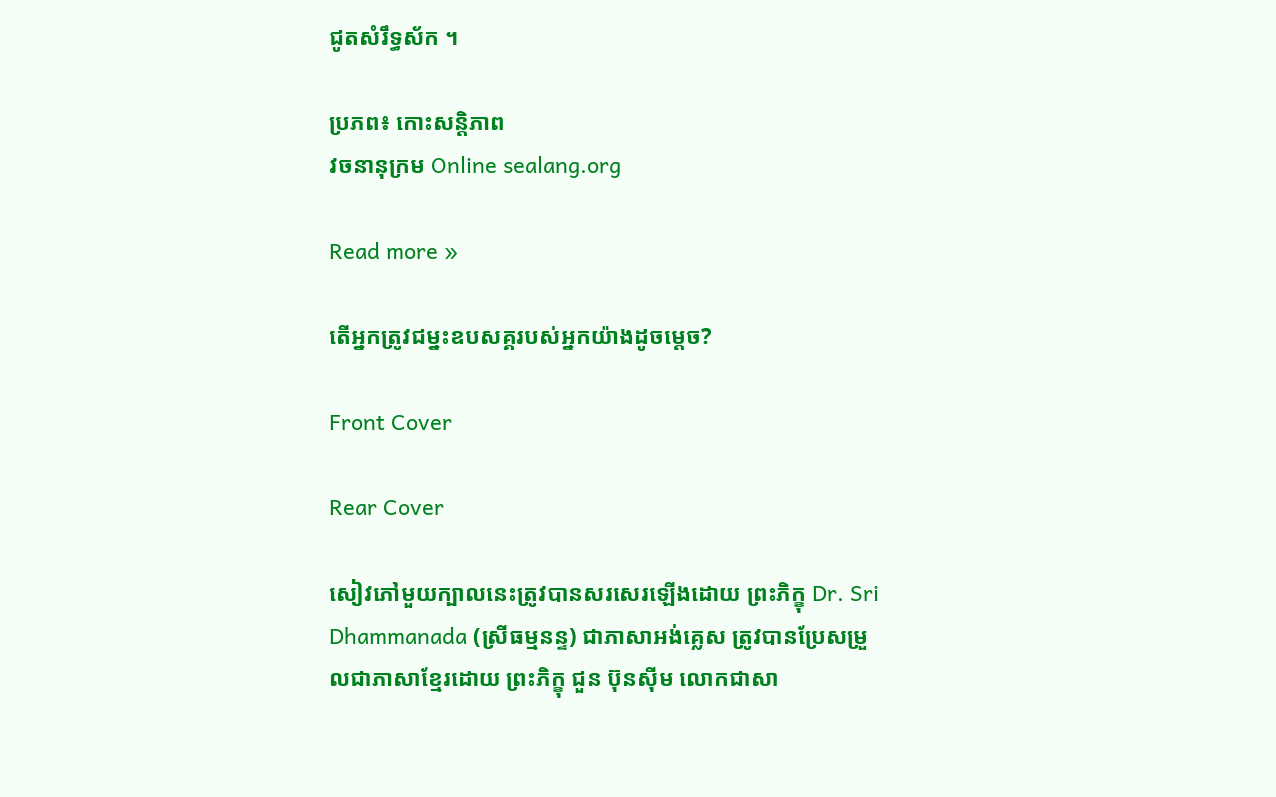ជូតសំរឹទ្ធស័ក ។

ប្រភព៖ កោះសន្តិភាព
វចនានុក្រម Online sealang.org

Read more »

តើអ្នកត្រូវជម្នះឧបសគ្គរបស់អ្នកយ៉ាងដូចម្ដេច?

Front Cover

Rear Cover

សៀវភៅមួយក្បាលនេះត្រូវបានសរសេរឡើងដោយ ព្រះភិក្ខុ Dr. Sri Dhammanada (ស្រីធម្មនន្ទ) ជាភាសាអង់គ្លេស ត្រូវបានប្រែសម្រួលជាភាសាខ្មែរដោយ ព្រះភិក្ខុ ជួន ប៊ុនស៊ីម លោកជាសា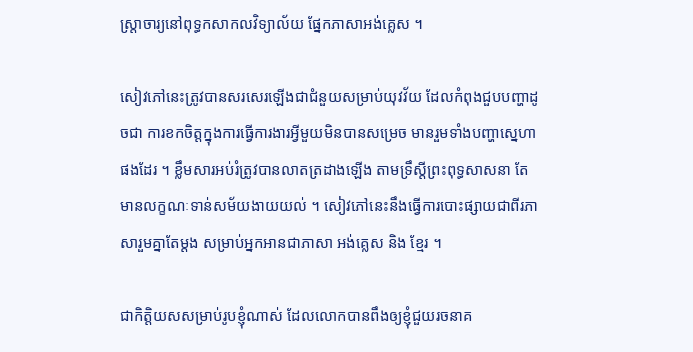ស្ត្រាចារ្យនៅពុទ្ធកសាកលវិទ្យាល័យ ផ្នែកភាសាអង់គ្លេស ។

សៀវភៅនេះត្រូវបានសរសេរឡើងជាជំនួយសម្រាប់យុវវ័យ ដែលកំពុងជួបបញ្ហាដូចជា ការខកចិត្តក្នុងការធ្វើការងារអ្វីមួយមិនបានសម្រេច មានរួមទាំងបញ្ហាស្នេហាផងដែរ ។ ខ្លឹមសារអប់រំត្រូវបានលាតត្រដាងឡើង តាមទ្រឹស្តីព្រះពុទ្ធសាសនា តែមានលក្ខណៈទាន់សម័យងាយយល់ ។ សៀវភៅនេះនឹងធ្វើការបោះផ្សាយជាពីរភាសារួមគ្នាតែម្ដង សម្រាប់អ្នកអានជាភាសា អង់គ្លេស និង ខ្មែរ ។

ជាកិត្តិយសសម្រាប់រូបខ្ញុំណាស់ ដែលលោកបានពឹងឲ្យខ្ញុំជួយរចនាគ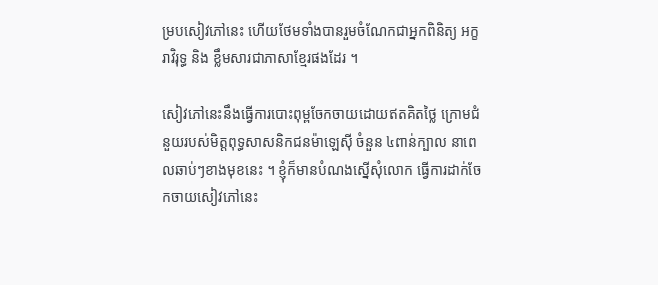ម្របសៀវភៅនេះ ហើយថែមទាំងបានរួមចំណែកជាអ្នកពិនិត្យ អក្ខរាវិរុទ្ធ និង ខ្លឹមសារជាភាសាខ្មែរផងដែរ ។

សៀវភៅនេះនឹងធ្វើការបោះពុម្ពចែកចាយដោយឥតគិតថ្លៃ ក្រោមជំនួយរបស់មិត្តពុទ្ធសាសនិកជនម៉ាឡេស៊ី ចំនួន ៤ពាន់ក្បាល នាពេលឆាប់ៗខាងមុខនេះ ។ ខ្ញុំក៏មានបំណងស្នើសុំលោក ធ្វើការដាក់ចែកចាយសៀវភៅនេះ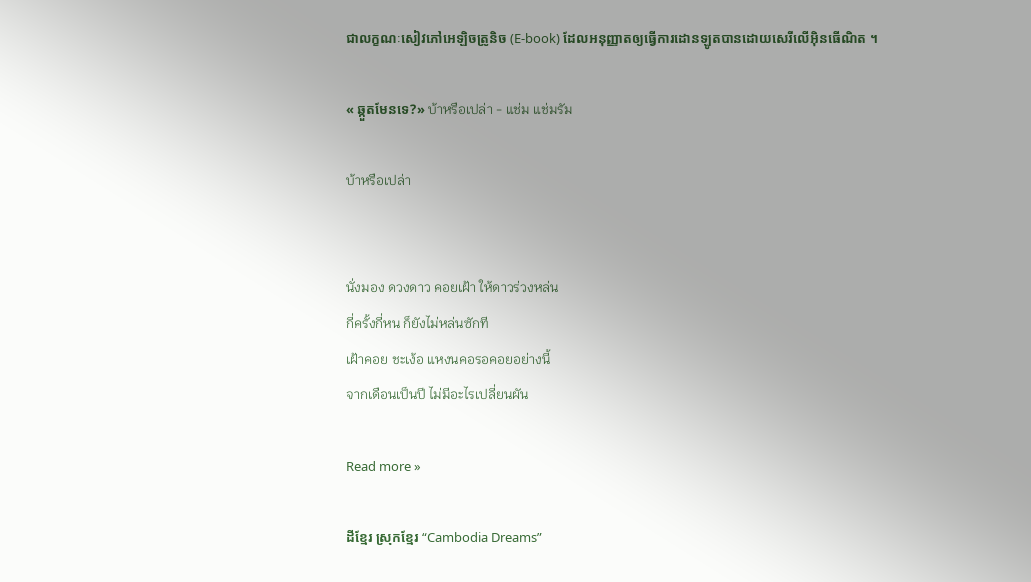ជាលក្ខណៈសៀវភៅអេឡិចត្រូនិច (E-book) ដែលអនុញ្ញាតឲ្យធ្វើការដោនឡូតបានដោយសេរីលើអ៊ិនធើណិត ។

« ឆ្កួតមែនទេ?» บ้าหรือเปล่า - แช่ม แช่มรัม

บ้าหรือเปล่า


นั่งมอง ดวงดาว คอยเฝ้า ให้ดาวร่วงหล่น
กี่ครั้งกี่หน ก็ยังไม่หล่นซักที
เฝ้าคอย ชะเง้อ แหงนคอรอคอยอย่างนี้
จากเดือนเป็นปี ไม่มีอะไรเปลี่ยนผัน

Read more »

ដីខ្មែរ ស្រុកខ្មែរ “Cambodia Dreams”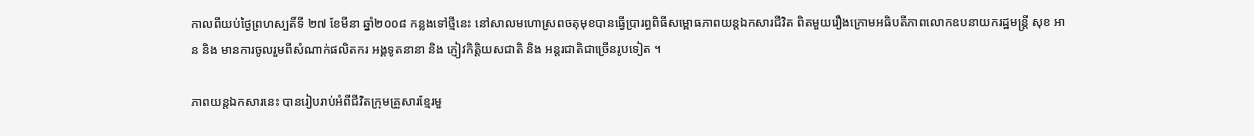កាលពីយប់ថ្ងៃព្រហស្បតិ៍ទី ២៧ ខែមីនា ឆ្នាំ២០០៨ កន្លងទៅថ្មីនេះ នៅសាលមហោស្រពចតុមុខបានធ្វើប្រារព្ធពិធីសម្ពោធភាពយន្តឯកសារជីវិត ពិតមួយរឿងក្រោមអធិបតីភាពលោកឧបនាយករដ្ឋមន្ត្រី សុខ អាន និង មានការចូលរួមពីសំណាក់ផលិតករ អង្គទូតនានា និង ភ្ញៀវកិត្តិយសជាតិ និង អន្តរជាតិជាច្រើនរូបទៀត ។

ភាពយន្តឯកសារនេះ បានរៀបរាប់អំពីជីវិតក្រុមគ្រួសារខ្មែរមួ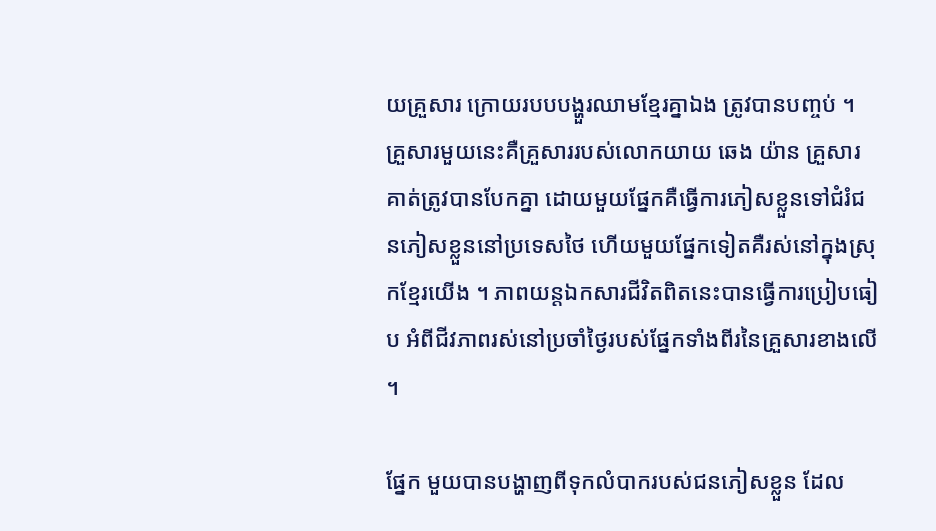យគ្រួសារ ក្រោយរបបបង្ហួរឈាមខ្មែរគ្នាឯង ត្រូវបានបញ្ចប់ ។ គ្រួសារមួយនេះគឺគ្រួសាររបស់លោកយាយ ឆេង យ៉ាន គ្រួសារគាត់ត្រូវបានបែកគ្នា ដោយមួយផ្នែកគឺធ្វើការភៀសខ្លួនទៅជំរំជនភៀសខ្លួននៅប្រទេសថៃ ហើយមួយផ្នែកទៀតគឺរស់នៅក្នុងស្រុកខ្មែរយើង ។ ភាពយន្តឯកសារជីវិតពិតនេះបានធ្វើការប្រៀបធៀប អំពីជីវភាពរស់នៅប្រចាំថ្ងៃរបស់ផ្នែកទាំងពីរនៃគ្រួសារខាងលើ ។

ផ្នែក មួយបានបង្ហាញពីទុកលំបាករបស់ជនភៀសខ្លួន ដែល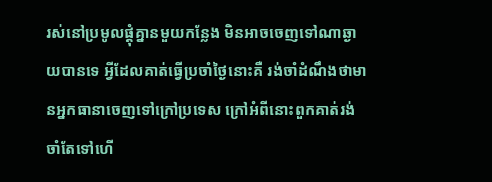រស់នៅប្រមូលផ្ដុំគ្នានមួយកន្លែង មិនអាចចេញទៅណាឆ្ងាយបានទេ អ្វីដែលគាត់ធ្វើប្រចាំថ្ងៃនោះគឺ រង់ចាំដំណឹងថាមានអ្នកធានាចេញទៅក្រៅប្រទេស ក្រៅអំពីនោះពួកគាត់រង់ចាំតែទៅហើ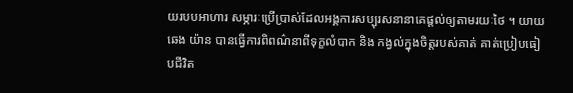យរបបអាហារ សម្ភារៈប្រើប្រាស់ដែលអង្គការសប្បុរសនានាគេផ្ដល់ឲ្យតាមរយៈថៃ ។ យាយ ឆេង យ៉ាន បានធ្វើការពិពណ៌នាពីទុក្ខលំបាក និង កង្វល់ក្នុងចិត្តរបស់គាត់ គាត់ប្រៀបធៀបជីវិត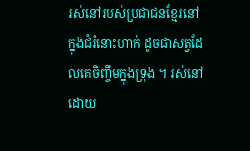រស់នៅរបស់ប្រជាជនខ្មែរនៅក្នុងជំរំនោះហាក់ ដូចជាសត្វដែលគេចិញ្ចឹមក្នុងទ្រុង ។ រស់នៅដោយ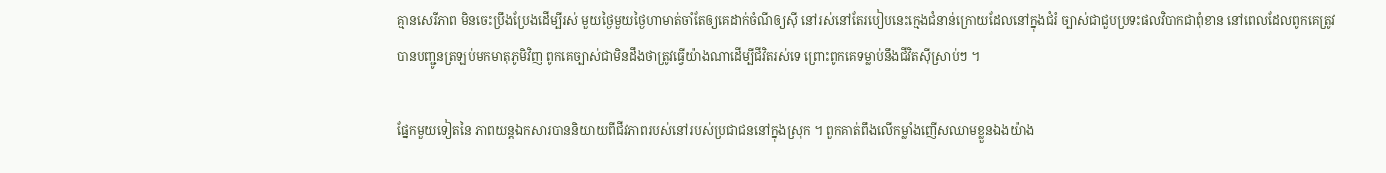គ្មានសេរីភាព មិនចេះប្រឹងប្រែងដើម្បីរស់ មួយថ្ងៃមួយថ្ងៃហាមាត់ចាំតែឲ្យគេដាក់ចំណីឲ្យស៊ី នៅរស់នៅតែរបៀបនេះក្មេងជំនាន់ក្រោយដែលនៅក្នុងជំរំ ច្បាស់ជាជួបប្រទះផលវិបាកជាពុំខាន នៅពេលដែលពូកគេត្រូវបានបញ្ជូនត្រឡប់មកមាតុភូមិវិញ ពូកគេច្បាស់ជាមិនដឹងថាត្រូវធ្វើយ៉ាងណាដើម្បីជីវិតរស់ទេ ព្រោះពូកគេទម្លាប់នឹងជីវិតស៊ីស្រាប់ៗ ។

ផ្នែកមួយទៀតនៃ ភាពយន្តឯកសារបាននិយាយពីជីវភាពរបស់នៅរបស់ប្រជាជននៅក្នុងស្រុក ។ ពួកគាត់ពឹងលើកម្លាំងញើសឈាមខ្លួនឯងយ៉ាង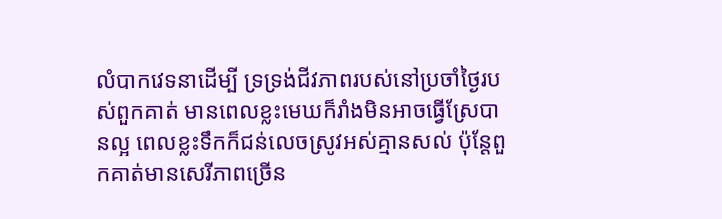លំបាកវេទនាដើម្បី ទ្រទ្រង់ជីវភាពរបស់នៅប្រចាំថ្ងៃរបស់ពួកគាត់ មានពេលខ្លះមេឃក៏រាំងមិនអាចធ្វើស្រែបានល្អ ពេលខ្លះទឹកក៏ជន់លេចស្រូវអស់គ្មានសល់ ប៉ុន្តែពួកគាត់មានសេរីភាពច្រើន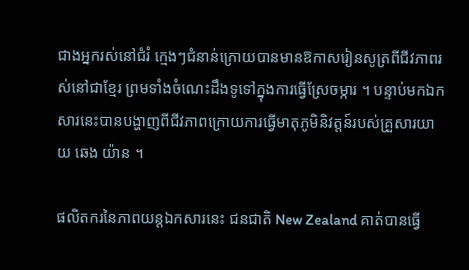ជាងអ្នករស់នៅជំរំ ក្មេងៗជំនាន់ក្រោយបានមានឱកាសរៀនសូត្រពីជីវភាពរស់នៅជាខ្មែរ ព្រមទាំងចំណេះដឹងទូទៅក្នុងការធ្វើស្រែចម្ការ ។ បន្ទាប់មកឯកសារនេះបានបង្ហាញពីជីវភាពក្រោយការធ្វើមាតុភូមិនិវត្តន៍របស់គ្រួសារយាយ ឆេង យ៉ាន ។

ផលិតករនៃភាពយន្តឯកសារនេះ ជនជាតិ New Zealand គាត់បានធ្វើ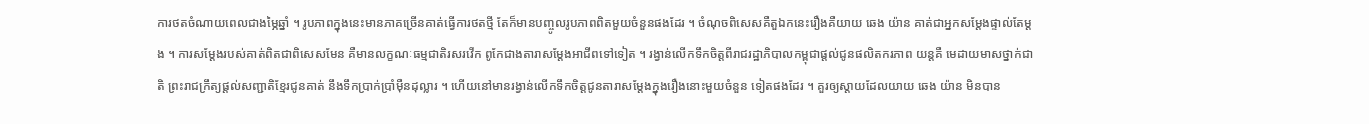ការថតចំណាយពេលជាងម្ភៃឆ្នាំ ។ រូបភាពក្នុងនេះមានភាគច្រើនគាត់ធ្វើការថតថ្មី តែក៏មានបញ្ចូលរូបភាពពិតមួយចំនួនផងដែរ ។ ចំណុចពិសេសគឺតួឯកនេះរឿងគឺយាយ ឆេង យ៉ាន គាត់ជាអ្នកសម្ដែងផ្ទាល់តែម្ដង ។ ការសម្ដែងរបស់គាត់ពិតជាពិសេសមែន គឺមានលក្ខណៈធម្មជាតិរសរវើក ពូកែជាងតារាសម្ដែងអាជីពទៅទៀត ។ រង្វាន់លើកទឹកចិត្តពីរាជរដ្ឋាភិបាលកម្ពុជាផ្ដល់ជូនផលិតករភាព យន្តគឺ មេដាយមាសថ្នាក់ជាតិ ព្រះរាជក្រឹត្យផ្ដល់សញ្ជាតិខ្មែរជូនគាត់ នឹងទឹកប្រាក់ប្រាំម៉ឺនដុល្លារ ។ ហើយនៅមានរង្វាន់លើកទឹកចិត្តជូនតារាសម្ដែងក្នុងរឿងនោះមួយចំនួន ទៀតផងដែរ ។ គួរឲ្យស្ដាយដែលយាយ ឆេង យ៉ាន មិនបាន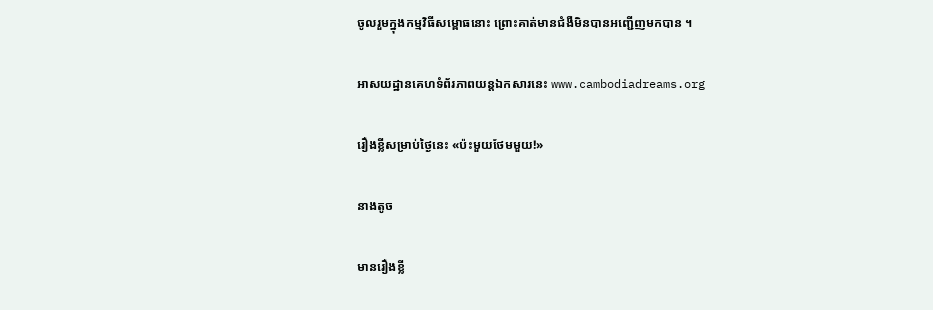ចូលរួមក្នុងកម្មវិធីសម្ពោធនោះ ព្រោះគាត់មានជំងឺមិនបានអញ្ជើញមកបាន ។

អាសយដ្ឋានគេហទំព័រភាពយន្តឯកសារនេះ www.cambodiadreams.org

រឿងខ្លីសម្រាប់ថ្ងៃនេះ «ប៉ះមួយថែមមួយ!»

នាងតូច

មានរឿងខ្លី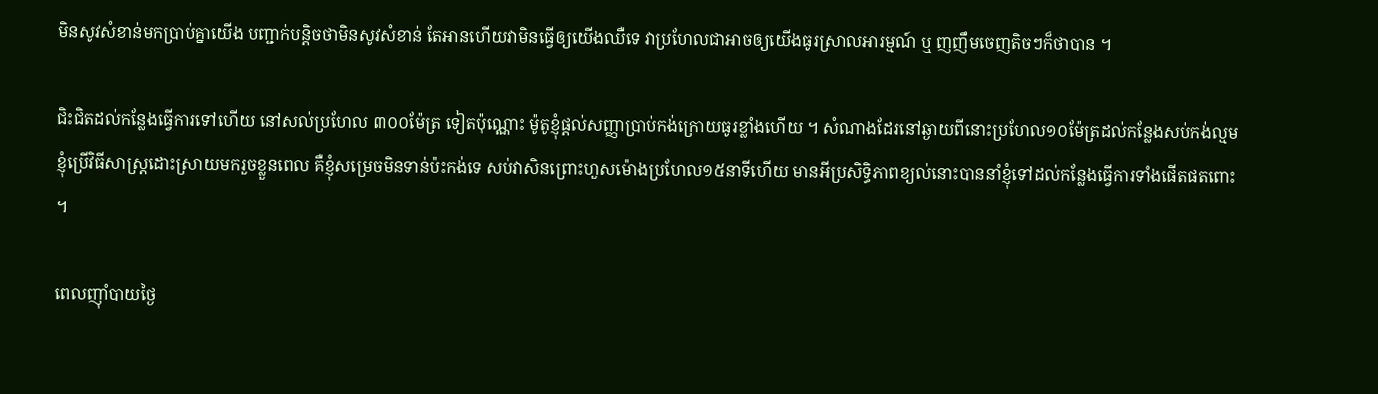មិនសូវសំខាន់មកប្រាប់គ្នាយើង បញ្ជាក់បន្តិចថាមិនសូវសំខាន់ តែអានហើយវាមិនធ្វើឲ្យយើងឈឺទេ វាប្រហែលជាអាចឲ្យយើងធូរស្រាលអារម្មណ៍ ឬ ញញឹមចេញតិចៗក៏ថាបាន ។

ជិះជិតដល់កន្លែងធ្វើការទៅហើយ នៅសល់ប្រហែល ៣០០ម៉ែត្រ ទៀតប៉ុណ្ណោះ ម៉ូតូខ្ញុំផ្ដល់សញ្ញាប្រាប់កង់ក្រោយធូរខ្លាំងហើយ ។ សំណាងដែរនៅឆ្ងាយពីនោះប្រហែល១០ម៉ែត្រដល់កន្លែងសប់កង់ល្មម ខ្ញុំប្រើវិធីសាស្ត្រដោះស្រាយមករួចខ្លួនពេល គឺខ្ញុំសម្រេចមិនទាន់ប៉ះកង់ទេ សប់វាសិនព្រោះហួសម៉ោងប្រហែល១៥នាទីហើយ មានអីប្រសិទ្ធិភាពខ្យល់នោះបាននាំខ្ញុំទៅដល់កន្លែងធ្វើការទាំងផើតផតពោះ ។

ពេលញ៉ាំបាយថ្ងៃ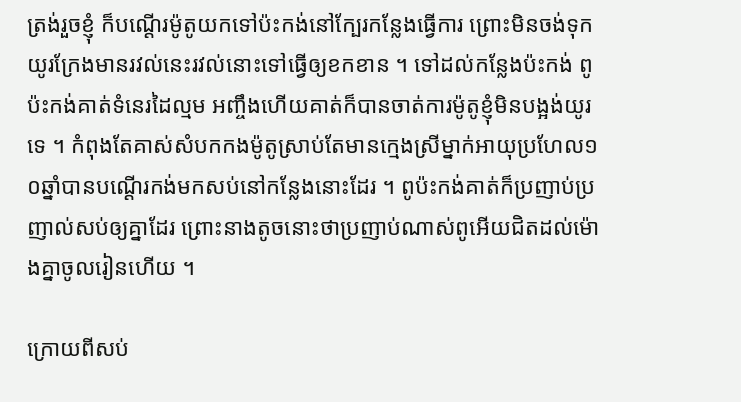ត្រង់រួចខ្ញុំ ក៏បណ្ដើរម៉ូតូយកទៅប៉ះកង់នៅក្បែរកន្លែងធ្វើការ ព្រោះមិនចង់ទុកយូរក្រែងមានរវល់នេះរវល់នោះទៅធ្វើឲ្យខកខាន ។ ទៅដល់កន្លែងប៉ះកង់ ពូប៉ះកង់គាត់ទំនេរដៃល្មម អញ្ចឹងហើយគាត់ក៏បានចាត់ការម៉ូតូខ្ញុំមិនបង្អង់យូរទេ ។ កំពុងតែគាស់សំបកកងម៉ូតូស្រាប់តែមានក្មេងស្រីម្នាក់អាយុប្រហែល១០ឆ្នាំបានបណ្ដើរកង់មកសប់នៅកន្លែងនោះដែរ ។ ពូប៉ះកង់គាត់ក៏ប្រញាប់ប្រញាល់សប់ឲ្យគ្នាដែរ ព្រោះនាងតូចនោះថាប្រញាប់ណាស់ពូអើយជិតដល់ម៉ោងគ្នាចូលរៀនហើយ ។

ក្រោយពីសប់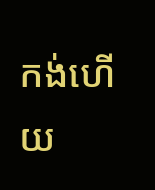កង់ហើយ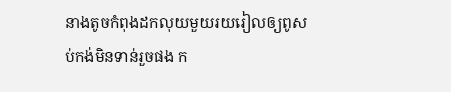នាងតូចកំពុងដកលុយមួយរយរៀលឲ្យពូសប់កង់មិនទាន់រួចផង ក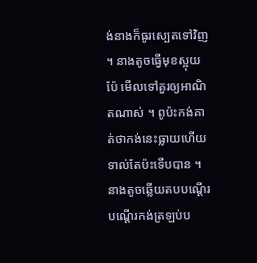ង់នាងក៏ធូរស្បេតទៅវិញ ។ នាងតូចធ្វើមុខស្អុយប៉ែ មើលទៅគួរឲ្យអាណិតណាស់ ។ ពូប៉ះកង់គាត់ថាកង់នេះធ្លាយហើយទាល់តែប៉ះទើបបាន ។ នាងតូចឆ្លើយតបបណ្ដើរ បណ្ដើរកង់ត្រឡប់ប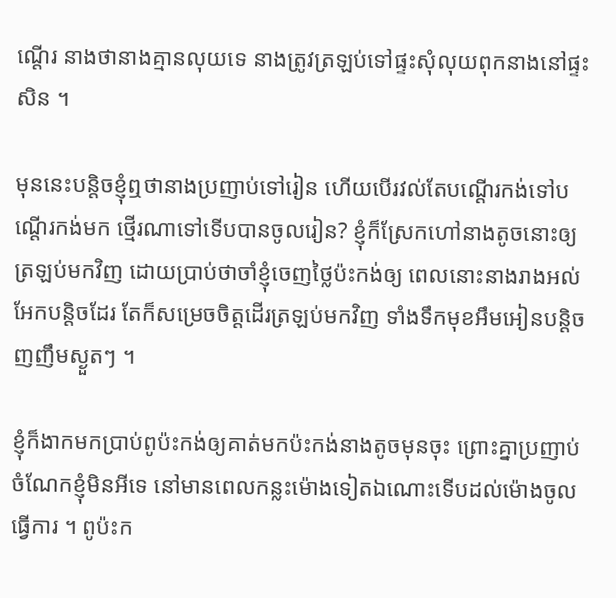ណ្ដើរ នាងថានាងគ្មានលុយទេ នាងត្រូវត្រឡប់ទៅផ្ទះសុំលុយពុកនាងនៅផ្ទះសិន ។

មុននេះបន្តិចខ្ញុំឮថានាងប្រញាប់ទៅរៀន ហើយបើរវល់តែបណ្ដើរកង់ទៅបណ្ដើរកង់មក ថ្មើរណាទៅទើបបានចូលរៀន? ខ្ញុំក៏ស្រែកហៅនាងតូចនោះឲ្យត្រឡប់មកវិញ ដោយប្រាប់ថាចាំខ្ញុំចេញថ្លៃប៉ះកង់ឲ្យ ពេលនោះនាងរាងអល់អែកបន្តិចដែរ តែក៏សម្រេចចិត្តដើរត្រឡប់មកវិញ ទាំងទឹកមុខអឹមអៀនបន្តិច ញញឹមស្ងួតៗ ។

ខ្ញុំក៏ងាកមកប្រាប់ពូប៉ះកង់ឲ្យគាត់មកប៉ះកង់នាងតូចមុនចុះ ព្រោះគ្នាប្រញាប់ ចំណែកខ្ញុំមិនអីទេ នៅមានពេលកន្លះម៉ោងទៀតឯណោះទើបដល់ម៉ោងចូលធ្វើការ ។ ពូប៉ះក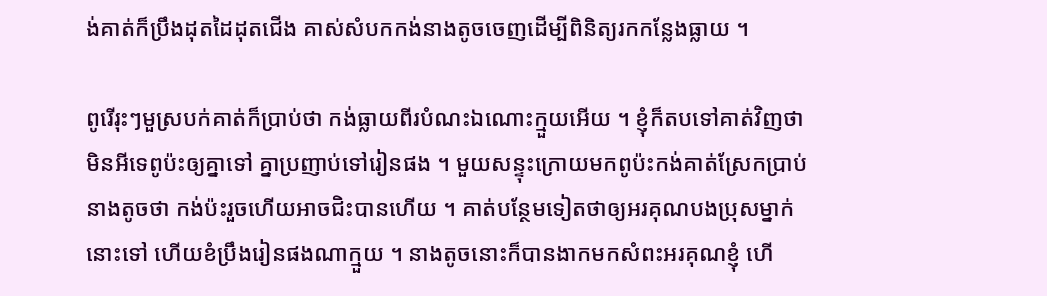ង់គាត់ក៏ប្រឹងដុតដៃដុតជើង គាស់សំបកកង់នាងតូចចេញដើម្បីពិនិត្យរកកន្លែងធ្លាយ ។

ពូរើរុះៗមួស្របក់គាត់ក៏ប្រាប់ថា កង់ធ្លាយពីរបំណះឯណោះក្មួយអើយ ។ ខ្ញុំក៏តបទៅគាត់វិញថា មិនអីទេពូប៉ះឲ្យគ្នាទៅ គ្នាប្រញាប់ទៅរៀនផង ។ មួយសន្ទុះក្រោយមកពូប៉ះកង់គាត់ស្រែកប្រាប់នាងតូចថា កង់ប៉ះរួចហើយអាចជិះបានហើយ ។ គាត់បន្ថែមទៀតថាឲ្យអរគុណបងប្រុសម្នាក់នោះទៅ ហើយខំប្រឹងរៀនផងណាក្មួយ ។ នាងតូចនោះក៏បានងាកមកសំពះអរគុណខ្ញុំ ហើ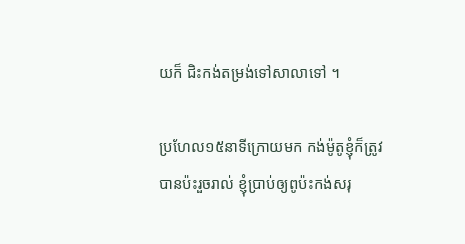យក៏ ជិះកង់តម្រង់ទៅសាលាទៅ ។

ប្រហែល១៥នាទីក្រោយមក កង់ម៉ូតូខ្ញុំក៏ត្រូវបានប៉ះរួចរាល់ ខ្ញុំប្រាប់ឲ្យពូប៉ះកង់សរុ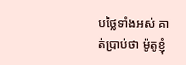បថ្លៃទាំងអស់ គាត់ប្រាប់ថា ម៉ូតូខ្ញុំ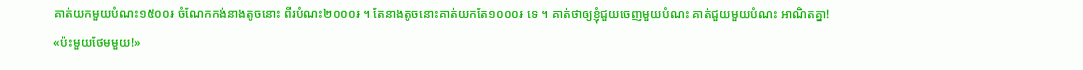គាត់យកមួយបំណះ១៥០០៛ ចំណែកកង់នាងតូចនោះ ពីរបំណះ២០០០៛ ។ តែនាងតូចនោះគាត់យកតែ១០០០៛ ទេ ។ គាត់ថាឲ្យខ្ញុំជួយចេញមួយបំណះ គាត់ជួយមួយបំណះ អាណិតគ្នា! «ប៉ះមួយថែមមួយ!»